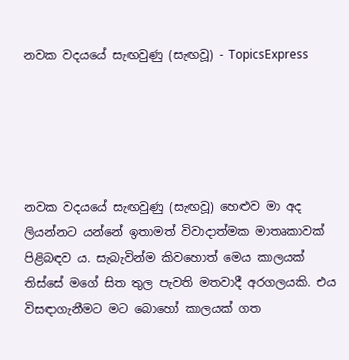නවක වදයයේ සැඟවුණු (සැඟවූ) - TopicsExpress





නවක වදයයේ සැඟවුණු (සැඟවූ) හෙළුව මා අද ලියන්නට යන්නේ ඉතාමත් විවාදාත්මක මාතෘකාවක් පිළිබඳව ය. සැබැවින්ම කිවහොත් මෙය කාලයක් තිස්සේ මගේ සිත තුල පැවති මතවාදී අරගලයකි. එය විසඳාගැනීමට මට බොහෝ කාලයක් ගත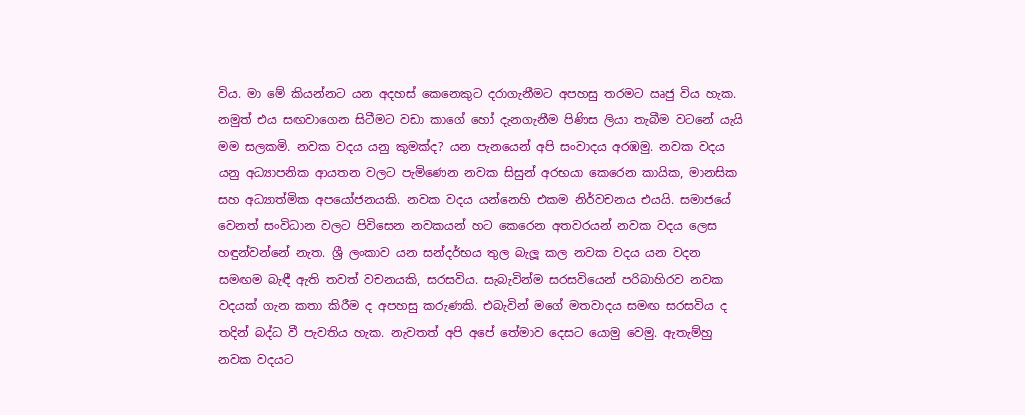විය. මා මේ කියන්නට යන අදහස් කෙනෙකුට දරාගැනීමට අපහසු තරමට ඍජු විය හැක. නමුත් එය සඟවාගෙන සිටීමට වඩා කාගේ හෝ දැනගැනීම පිණිස ලියා තැබීම වටනේ යැයි මම සලකමි. නවක වදය යනු කුමක්ද? යන පැනයෙන් අපි සංවාදය අරඹමු. නවක වදය යනු අධ්‍යාපනික ආයතන වලට පැමිණෙන නවක සිසුන් අරභයා කෙරෙන කායික, මානසික සහ අධ්‍යාත්මික අපයෝජනයකි. නවක වදය යන්නෙහි එකම නිර්වචනය එයයි. සමාජයේ වෙනත් සංවිධාන වලට පිවිසෙන නවකයන් හට කෙරෙන අතවරයන් නවක වදය ලෙස හඳුන්වන්නේ නැත. ශ්‍රී ලංකාව යන සන්දර්භය තුල බැලූ කල නවක වදය යන වදන සමඟම බැඳී ඇති තවත් වචනයකි, සරසවිය. සැබැවින්ම සරසවියෙන් පරිබාහිරව නවක වදයක් ගැන කතා කිරීම ද අපහසු කරුණකි. එබැවින් මගේ මතවාදය සමඟ සරසවිය ද තදින් බද්ධ වී පැවතිය හැක. නැවතත් අපි අපේ තේමාව දෙසට යොමු වෙමු. ඇතැම්හු නවක වදයට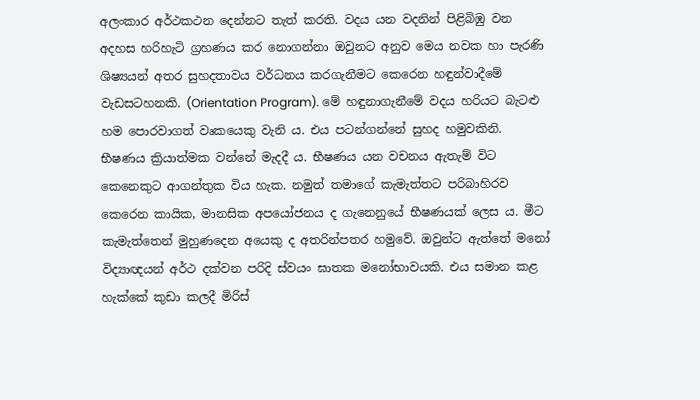අලංකාර අර්ථකථන දෙන්නට තැත් කරති. වදය යන වදනින් පිළිබිඹු වන අදහස හරිහැටි ග්‍රහණය කර නොගන්නා ඔවුනට අනුව මෙය නවක හා පැරණි ශිෂ්‍යයන් අතර සුහදතාවය වර්ධනය කරගැනීමට කෙරෙන හඳුන්වාදීමේ වැඩසටහනකි. (Orientation Program). මේ හඳුනාගැනීමේ වදය හරියට බැටළු හම පොරවාගත් වෘකයෙකු වැනි ය. එය පටන්ගන්නේ සුහද හමුවකිනි. භීෂණය ක්‍රියාත්මක වන්නේ මැදදී ය. භීෂණය යන වචනය ඇතැම් විට කෙනෙකුට ආගන්තුක විය හැක. නමුත් තමාගේ කැමැත්තට පරිබාහිරව කෙරෙන කායික, මානසික අපයෝජනය ද ගැනෙනුයේ භීෂණයක් ලෙස ය. මීට කැමැත්තෙන් මුහුණදෙන අයෙකු ද අතරින්පතර හමුවේ. ඔවුන්ට ඇත්තේ මනෝ විද්‍යාඥයන් අර්ථ දක්වන පරිදි ස්වයං ඝාතක මනෝභාවයකි. එය සමාන කළ හැක්කේ කුඩා කලදී මිරිස්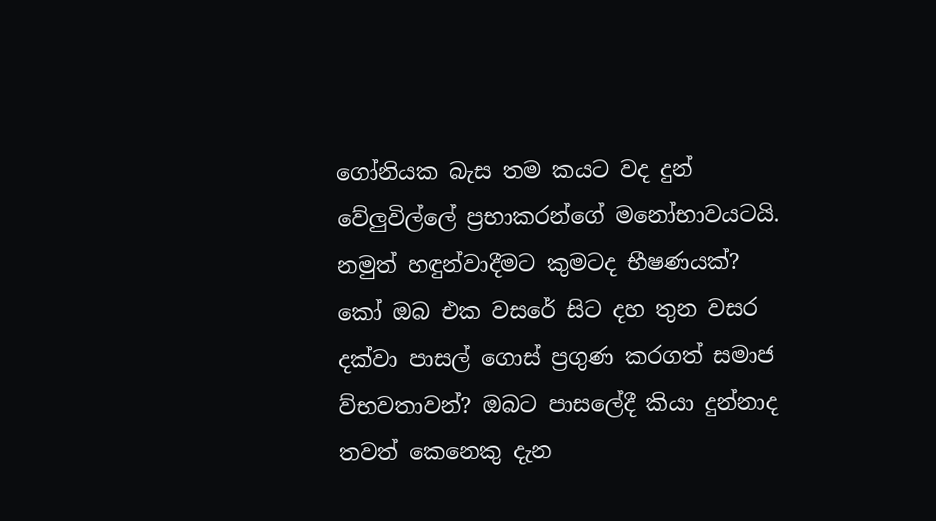ගෝනියක බැස තම කයට වද දුන් වේලුවිල්ලේ ප්‍රභාකරන්ගේ මනෝභාවයටයි. නමුත් හඳුන්වාදීමට කුමටද භීෂණයක්? කෝ ඔබ එක වසරේ සිට දහ තුන වසර දක්වා පාසල් ගොස් ප්‍රගුණ කරගත් සමාජ ව්භවතාවන්? ඔබට පාසලේදී කියා දුන්නාද තවත් කෙනෙකු දැන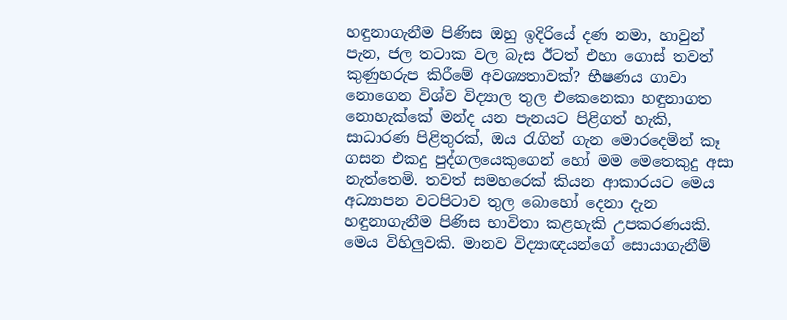හඳුනාගැනීම පිණිස ඔහු ඉදිරියේ දණ නමා, හාවුන් පැන, ජල තටාක වල බැස ඊටත් එහා ගොස් තවත් කුණුහරුප කිරීමේ අවශ්‍යතාවක්? භීෂණය ගාවා නොගෙන විශ්ව විද්‍යාල තුල එකෙනෙකා හඳුනාගත නොහැක්කේ මන්ද යන පැනයට පිළිගත් හැකි, සාධාරණ පිළිතුරක්, ඔය රැගින් ගැන මොරදෙමින් කෑ ගසන එකදු පුද්ගලයෙකුගෙන් හෝ මම මෙතෙකුදු අසා නැත්තෙමි. තවත් සමහරෙක් කියන ආකාරයට මෙය අධ්‍යාපන වටපිටාව තුල බොහෝ දෙනා දැන හඳුනාගැනීම පිණිස භාවිතා කළහැකි උපකරණයකි. මෙය විහිලුවකි. මානව විද්‍යාඥයන්ගේ සොයාගැනීම්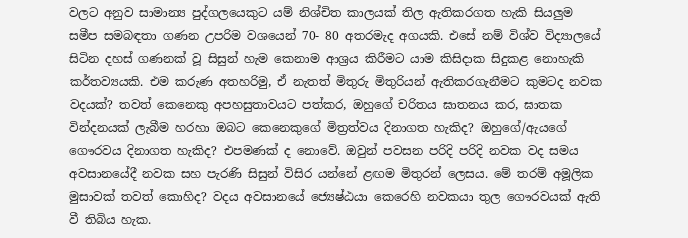වලට අනුව සාමාන්‍ය පුද්ගලයෙකුට යම් නිශ්චිත කාලයක් තිල ඇතිකරගත හැකි සියලුම සමීප සමබඳතා ගණන උපරිම වශයෙන් 70- 80 අතරමැද අගයකි. එසේ නම් විශ්ව විද්‍යාලයේ සිටින දහස් ගණනක් වූ සිසුන් හැම කෙනාම ආශ්‍රය කිරීමට යාම කිසිදාක සිදුකළ නොහැකි කර්තව්‍යයකි. එම කරුණ අතහරිමු, ඒ නැතත් මිතුරු මිතුරියන් ඇතිකරගැනීමට කුමටද නවක වදයක්? තවත් කෙනෙකු අපහසුතාවයට පත්කර, ඔහුගේ චරිතය ඝාතනය කර, ඝාතක වින්දනයක් ලැබීම හරහා ඔබට කෙනෙකුගේ මිත්‍රත්වය දිනාගත හැකිද? ඔහුගේ/ඇයගේ ගෞරවය දිනාගත හැකිද? එපමණක් ද නොවේ. ඔවුන් පවසන පරිදි පරිදි නවක වද සමය අවසානයේදී නවක සහ පැරණි සිසුන් විසිර යන්නේ ළඟම මිතුරන් ලෙසය. මේ තරම් අමූලික මුසාවක් තවත් කොහිද? වදය අවසානයේ ජ්‍යෙෂ්ඨයා කෙරෙහි නවකයා තුල ගෞරවයක් ඇති වී තිබිය හැක.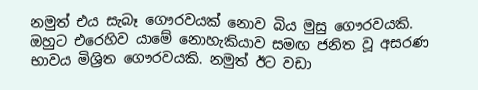නමුත් එය සැබෑ ගෞරවයක් නොව බිය මුසු ගෞරවයකි. ඔහුට එරෙහිව යාමේ නොහැකියාව සමඟ ජනිත වූ අසරණ භාවය මිශ්‍රිත ගෞරවයකි. නමුත් ඊට වඩා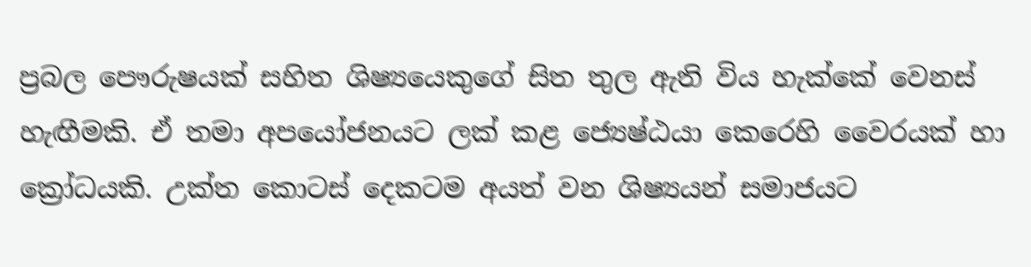ප්‍රබල පෞරුෂයක් සහිත ශිෂ්‍යයෙකුගේ සිත තුල ඇති විය හැක්කේ වෙනස් හැඟීමකි. ඒ තමා අපයෝජනයට ලක් කළ ජ්‍යෙෂ්ඨයා කෙරෙහි වෛරයක් හා ක්‍රෝධයකි. උක්ත කොටස් දෙකටම අයත් වන ශිෂ්‍යයන් සමාජයට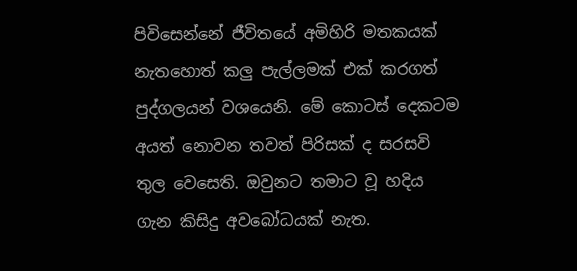පිවිසෙන්නේ ජීවිතයේ අමිහිරි මතකයක් නැතහොත් කලු පැල්ලමක් එක් කරගත් පුද්ගලයන් වශයෙනි. මේ කොටස් දෙකටම අයත් නොවන තවත් පිරිසක් ද සරසවි තුල වෙසෙති. ඔවුනට තමාට වූ හදිය ගැන කිසිදු අවබෝධයක් නැත.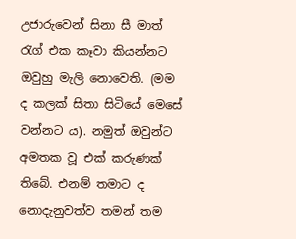උජාරුවෙන් සිනා සී මාත් රැග් එක කෑවා කියන්නට ඔවුහු මැලි නොවෙති. (මම ද කලක් සිතා සිටියේ මෙසේ වන්නට ය). නමුත් ඔවුන්ට අමතක වූ එක් කරුණක් තිබේ. එනම් තමාට ද නොදැනුවත්ව තමන් තම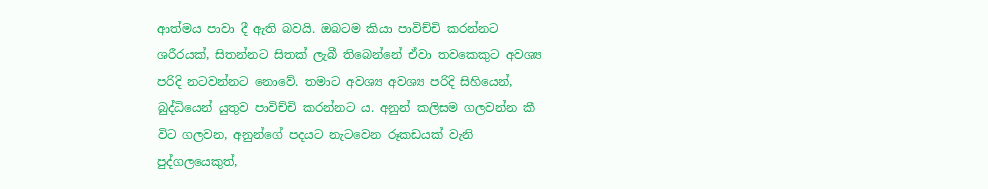ආත්මය පාවා දී ඇති බවයි. ඔබටම කියා පාවිච්චි කරන්නට ශරීරයක්, සිතන්නට සිතක් ලැබී තිබෙන්නේ ඒවා තවකෙකුට අවශ්‍ය පරිදි නටවන්නට නොවේ. තමාට අවශ්‍ය අවශ්‍ය පරිදි සිහියෙන්, බුද්ධියෙන් යුතුව පාවිච්චි කරන්නට ය. අනුන් කලිසම ගලවන්න කී විට ගලවන, අනුන්ගේ පදයට නැටවෙන රූකඩයක් වැනි පුද්ගලයෙකුත්,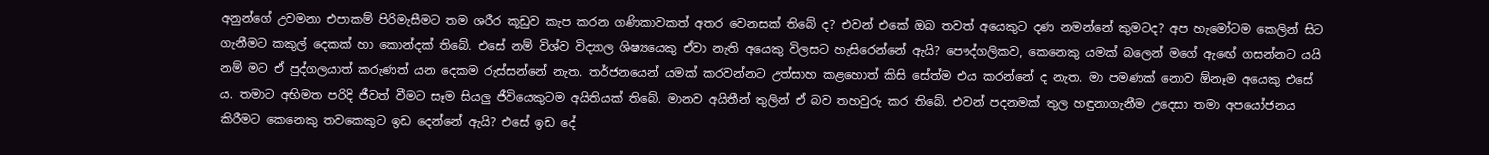අනුන්ගේ උවමනා එපාකම් පිරිමැසීමට තම ශරීර කූඩුව කැප කරන ගණිකාවකත් අතර වෙනසක් තිබේ ද? එවන් එකේ ඔබ තවත් අයෙකුට දණ නමන්නේ කුමටද? අප හැමෝටම කෙලින් සිට ගැනීමට කකුල් දෙකක් හා කොන්දක් තිබේ. එසේ නම් විශ්ව විද්‍යාල ශිෂ්‍යයෙකු ඒවා නැති අයෙකු විලසට හැසිරෙන්නේ ඇයි? පෞද්ගලිකව, කෙනෙකු යමක් බලෙන් මගේ ඇඟේ ගසන්නට යයි නම් මට ඒ පුද්ගලයාත් කරුණත් යන දෙකම රුස්සන්නේ නැත. තර්ජනයෙන් යමක් කරවන්නට උත්සාහ කළහොත් කිසි සේත්ම එය කරන්නේ ද නැත. මා පමණක් නොව ඕනෑම අයෙකු එසේ ය. තමාට අභිමත පරිදි ජීවත් වීමට සෑම සියලු ජීවියෙකුටම අයිතියක් තිබේ. මානව අයිතීන් තුලින් ඒ බව තහවුරු කර තිබේ. එවන් පදනමක් තුල හඳුනාගැනීම උදෙසා තමා අපයෝජනය කිරීමට කෙනෙකු තවකෙකුට ඉඩ දෙන්නේ ඇයි? එසේ ඉඩ දේ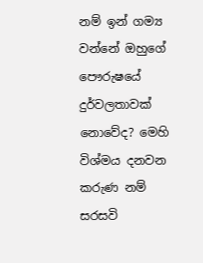නම් ඉන් ගම්‍ය වන්නේ ඔහුගේ පෞරුෂයේ දුර්වලතාවක් නොවේද? මෙහි විශ්මය දනවන කරුණ නම් සරසවි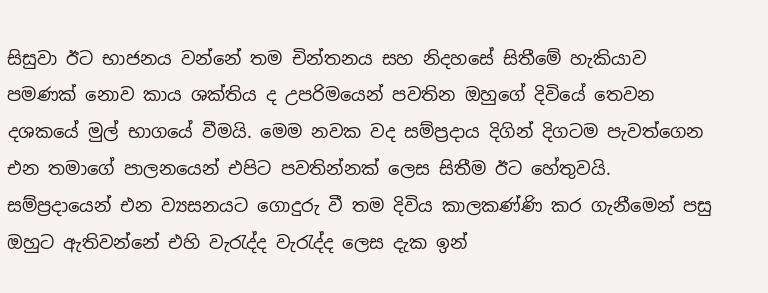සිසුවා ඊට භාජනය වන්නේ තම චින්තනය සහ නිදහසේ සිතීමේ හැකියාව පමණක් නොව කාය ශක්තිය ද උපරිමයෙන් පවතින ඔහුගේ දිවියේ තෙවන දශකයේ මුල් භාගයේ වීමයි. මෙම නවක වද සම්ප්‍රදාය දිගින් දිගටම පැවත්ගෙන එන තමාගේ පාලනයෙන් එපිට පවතින්නක් ලෙස සිතීම ඊට හේතුවයි. සම්ප්‍රදායෙන් එන ව්‍යසනයට ගොදුරු වී තම දිවිය කාලකණ්ණි කර ගැනීමෙන් පසු ඔහුට ඇතිවන්නේ එහි වැරැද්ද වැරැද්ද ලෙස දැක ඉන්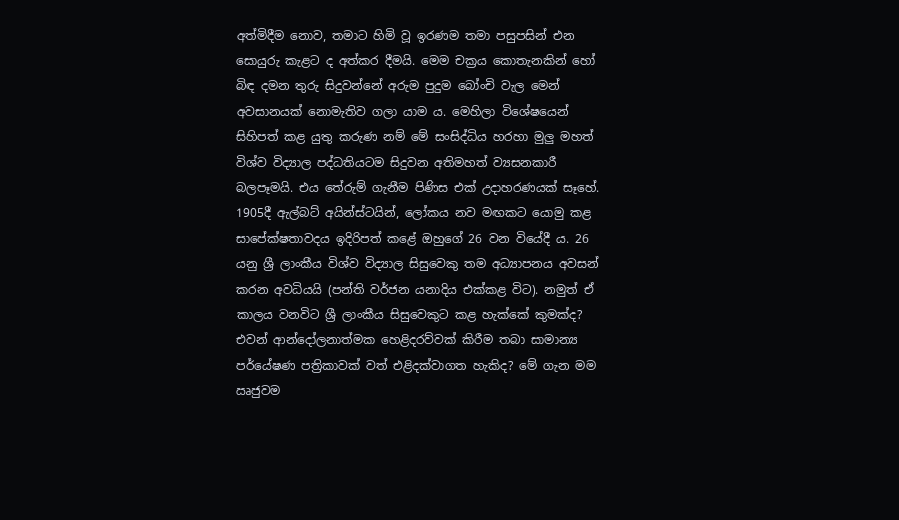අත්මිදීම නොව, තමාට හිමි වූ ඉරණම තමා පසුපසින් එන සොයුරු කැළට ද අත්කර දීමයි. මෙම චක්‍රය කොතැනකින් හෝ බිඳ දමන තුරු සිදුවන්නේ අරුම පුදුම බෝංචි වැල මෙන් අවසානයක් නොමැතිව ගලා යාම ය. මෙහිලා විශේෂයෙන් සිහිපත් කළ යුතු කරුණ නම් මේ සංසිද්ධිය හරහා මුලු මහත් විශ්ව විද්‍යාල පද්ධතියටම සිදුවන අතිමහත් ව්‍යසනකාරී බලපෑමයි. එය තේරුම් ගැනීම පිණිස එක් උදාහරණයක් සෑහේ. 1905දී ඇල්බට් අයින්ස්ටයින්, ලෝකය නව මඟකට යොමු කළ සාපේක්ෂතාවදය ඉදිරිපත් කළේ ඔහුගේ 26 වන වියේදී ය. 26 යනු ශ්‍රී ලාංකීය විශ්ව විද්‍යාල සිසුවෙකු තම අධ්‍යාපනය අවසන් කරන අවධියයි (පන්ති වර්ජන යනාදිය එක්කළ විට). නමුත් ඒ කාලය වනවිට ශ්‍රී ලාංකීය සිසුවෙකුට කළ හැක්කේ කුමක්ද? එවන් ආන්දෝලනාත්මක හෙළිදරව්වක් කිරීම තබා සාමාන්‍ය පර්යේෂණ පත්‍රිකාවක් වත් එළිදක්වාගත හැකිද? මේ ගැන මම ඍජුවම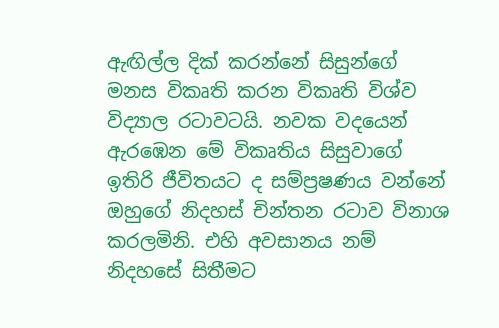ඇඟිල්ල දික් කරන්නේ සිසුන්ගේ මනස විකෘති කරන විකෘති විශ්ව විද්‍යාල රටාවටයි. නවක වදයෙන් ඇරඹෙන මේ විකෘතිය සිසුවාගේ ඉතිරි ජීවිතයට ද සම්ප්‍රෂණය වන්නේ ඔහුගේ නිදහස් චින්තන රටාව විනාශ කරලමිනි. එහි අවසානය නම් නිදහසේ සිතීමට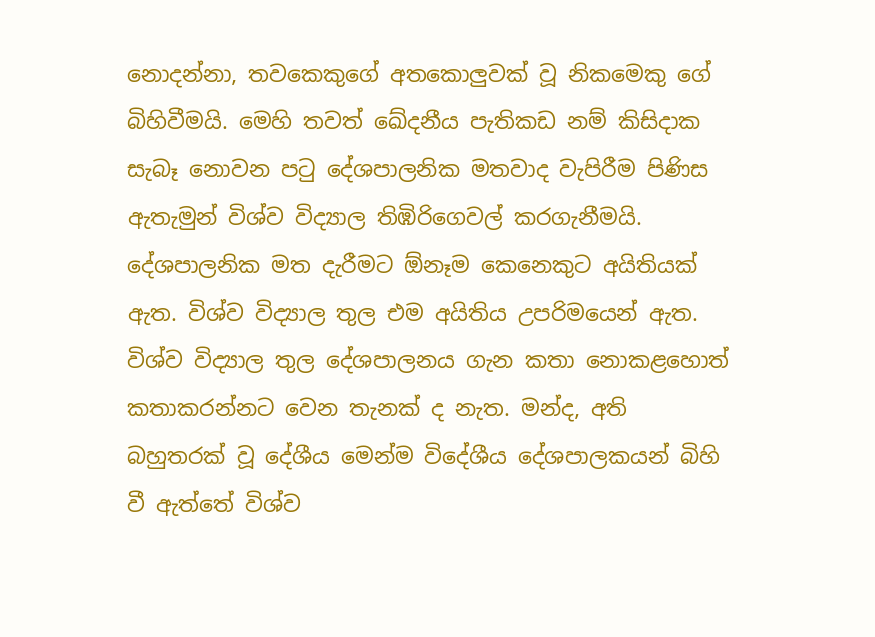නොදන්නා, තවකෙකුගේ අතකොලුවක් වූ නිකමෙකු ගේ බිහිවීමයි. මෙහි තවත් ඛේදනීය පැතිකඩ නම් කිසිදාක සැබෑ නොවන පටු දේශපාලනික මතවාද වැපිරීම පිණිස ඇතැමුන් විශ්ව විද්‍යාල තිඹිරිගෙවල් කරගැනීමයි. දේශපාලනික මත දැරීමට ඕනෑම කෙනෙකුට අයිතියක් ඇත. විශ්ව විද්‍යාල තුල එම අයිතිය උපරිමයෙන් ඇත. විශ්ව විද්‍යාල තුල දේශපාලනය ගැන කතා නොකළහොත් කතාකරන්නට වෙන තැනක් ද නැත. මන්ද, අති බහුතරක් වූ දේශීය මෙන්ම විදේශීය දේශපාලකයන් බිහි වී ඇත්තේ විශ්ව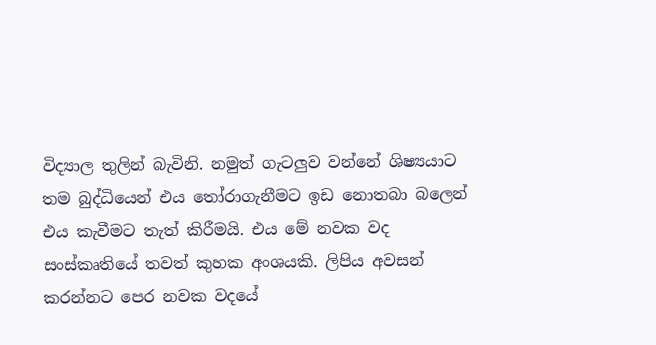විද්‍යාල තුලින් බැවිනි. නමුත් ගැටලුව වන්නේ ශිෂ්‍යයාට තම බුද්ධියෙන් එය තෝරාගැනීමට ඉඩ නොතබා බලෙන් එය කැවීමට තැත් කිරීමයි. එය මේ නවක වද සංස්කෘතියේ තවත් කුහක අංශයකි. ලිපිය අවසන් කරන්නට පෙර නවක වදයේ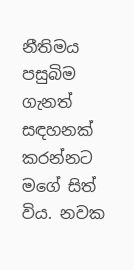නීතිමය පසුබිම ගැනත් සඳහනක් කරන්නට මගේ සිත් විය. නවක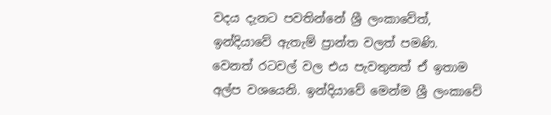වදය දැනට පවතින්නේ ශ්‍රී ලංකාවේත්, ඉන්දියාවේ ඇතැම් ප්‍රාන්ත වලත් පමණි. වෙනත් රටවල් වල එය පැවතුනත් ඒ ඉතාම අල්ප වශයෙනි. ඉන්දියාවේ මෙන්ම ශ්‍රී ලංකාවේ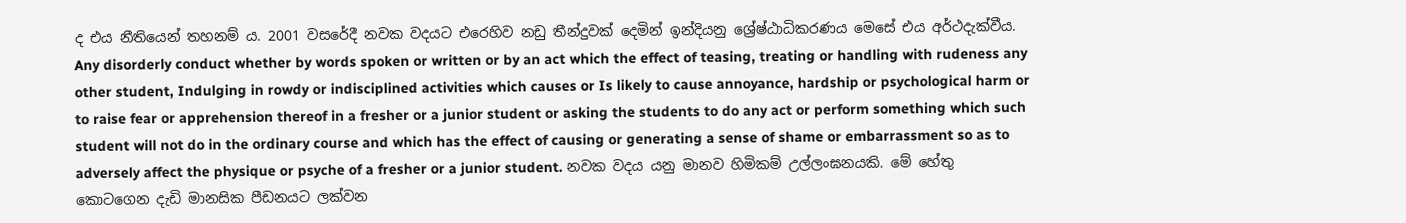ද එය නීතියෙන් තහනම් ය. 2001 වසරේදී නවක වදයට එරෙහිව නඩු තීන්දුවක් දෙමින් ඉන්දියනු ශ්‍රේෂ්ඨාධිකරණය මෙසේ එය අර්ථදැක්වීය. Any disorderly conduct whether by words spoken or written or by an act which the effect of teasing, treating or handling with rudeness any other student, Indulging in rowdy or indisciplined activities which causes or Is likely to cause annoyance, hardship or psychological harm or to raise fear or apprehension thereof in a fresher or a junior student or asking the students to do any act or perform something which such student will not do in the ordinary course and which has the effect of causing or generating a sense of shame or embarrassment so as to adversely affect the physique or psyche of a fresher or a junior student. නවක වදය යනු මානව හිමිකම් උල්ලංඝනයකි. මේ හේතු කොටගෙන දැඩි මානසික පීඩනයට ලක්වන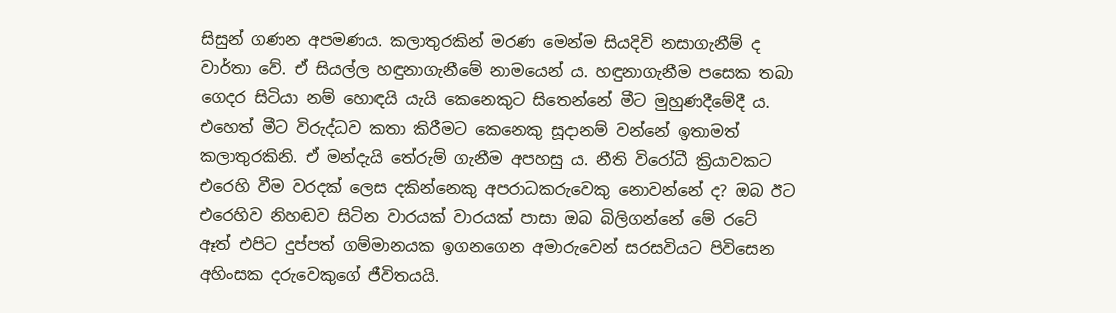සිසුන් ගණන අපමණය. කලාතුරකින් මරණ මෙන්ම සියදිවි නසාගැනීම් ද වාර්තා වේ. ඒ සියල්ල හඳුනාගැනීමේ නාමයෙන් ය. හඳුනාගැනීම පසෙක තබා ගෙදර සිටියා නම් හොඳයි යැයි කෙනෙකුට සිතෙන්නේ මීට මුහුණදීමේදී ය. එහෙත් මීට විරුද්ධව කතා කිරීමට කෙනෙකු සූදානම් වන්නේ ඉතාමත් කලාතුරකිනි. ඒ මන්දැයි තේරුම් ගැනීම අපහසු ය. නීති විරෝධී ක්‍රියාවකට එරෙහි වීම වරදක් ලෙස දකින්නෙකු අපරාධකරුවෙකු නොවන්නේ ද? ඔබ ඊට එරෙහිව නිහඬව සිටින වාරයක් වාරයක් පාසා ඔබ බිලිගන්නේ මේ රටේ ඈත් එපිට දුප්පත් ගම්මානයක ඉගනගෙන අමාරුවෙන් සරසවියට පිවිසෙන අහිංසක දරුවෙකුගේ ජීවිතයයි.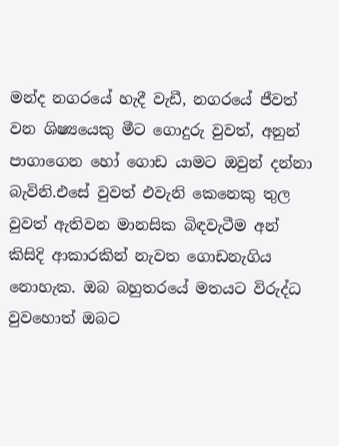මන්ද නගරයේ හැදී වැඩී, නගරයේ ජීවත් වන ශිෂ්‍යයෙකු මීට ගොදුරු වුවත්, අනුන් පාගාගෙන හෝ ගොඩ යාමට ඔවුන් දන්නා බැවිනි.එසේ වුවත් එවැනි කෙනෙකු තුල වුවත් ඇතිවන මානසික බිඳවැටීම අන් කිසිදි ආකාරකින් නැවත ගොඩනැගිය නොහැක. ඔබ බහුතරයේ මතයට විරුද්ධ වුවහොත් ඔබට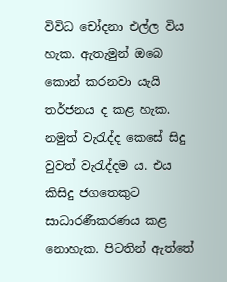විවිධ චෝදනා එල්ල විය හැක. ඇතැමුන් ඔබෙ කොන් කරනවා යැයි තර්ජනය ද කළ හැක. නමුත් වැරැද්ද කෙසේ සිදු වුවත් වැරැද්දම ය. එය කිසිදු ජගතෙකුට සාධාරණීකරණය කළ නොහැක. පිටතින් ඇත්තේ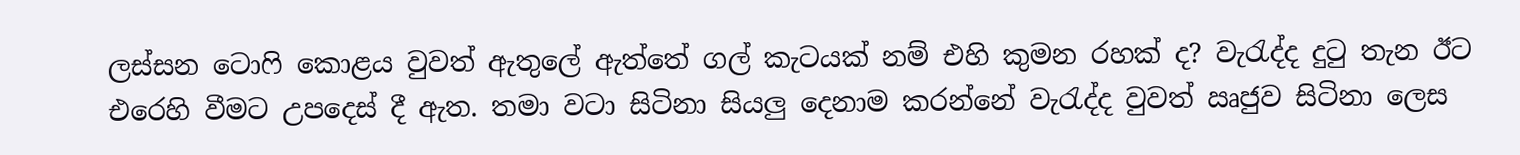ලස්සන ටොෆි කොළය වුවත් ඇතුලේ ඇත්තේ ගල් කැටයක් නම් එහි කුමන රහක් ද? වැරැද්ද දුටු තැන ඊට එරෙහි වීමට උපදෙස් දී ඇත. තමා වටා සිටිනා සියලු දෙනාම කරන්නේ වැරැද්ද වුවත් ඍජුව සිටිනා ලෙස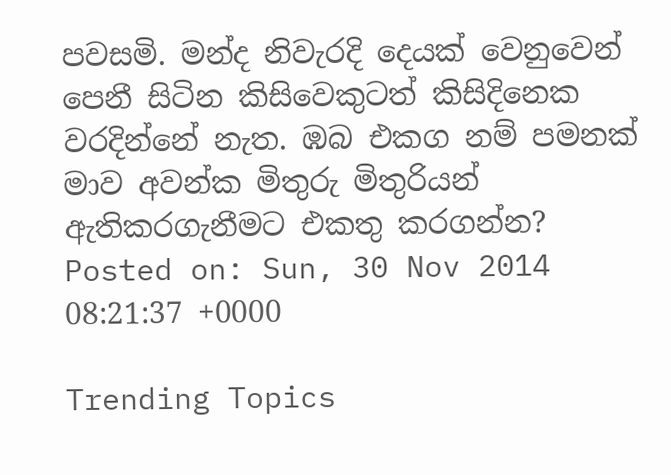පවසමි. මන්ද නිවැරදි දෙයක් වෙනුවෙන් පෙනී සිටින කිසිවෙකුටත් කිසිදිනෙක වරදින්නේ නැත. ඹබ එකග නම් පමනක් මාව අවන්ක මිතුරු මිතුරියන් ඇතිකරගැනීමට එකතු කරගන්න?
Posted on: Sun, 30 Nov 2014 08:21:37 +0000

Trending Topics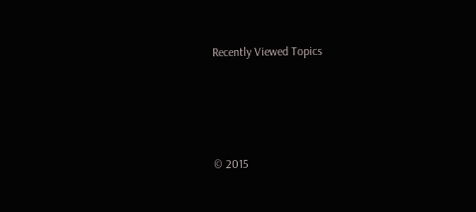Recently Viewed Topics




© 2015